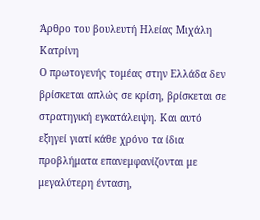Άρθρο του βουλευτή Ηλείας Μιχάλη Κατρίνη
Ο πρωτογενής τομέας στην Ελλάδα δεν βρίσκεται απλώς σε κρίση, βρίσκεται σε στρατηγική εγκατάλειψη. Και αυτό εξηγεί γιατί κάθε χρόνο τα ίδια προβλήματα επανεμφανίζονται με μεγαλύτερη ένταση,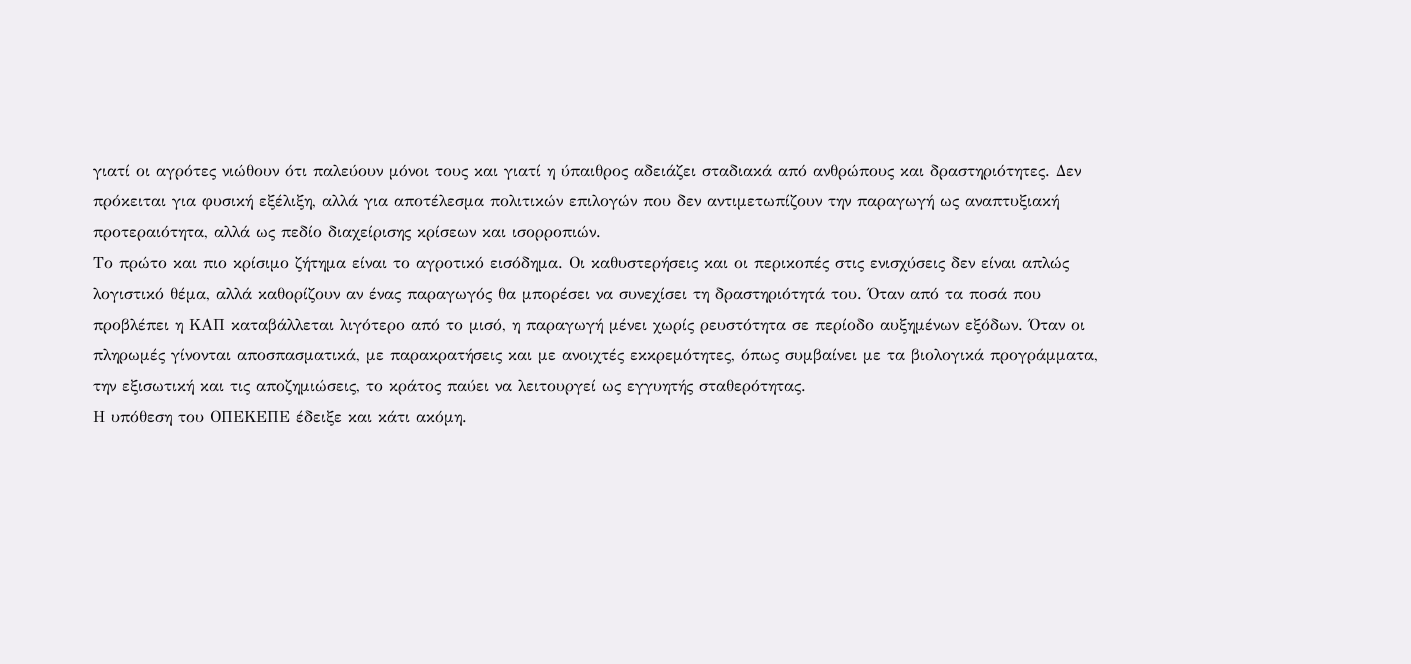γιατί οι αγρότες νιώθουν ότι παλεύουν μόνοι τους και γιατί η ύπαιθρος αδειάζει σταδιακά από ανθρώπους και δραστηριότητες. Δεν πρόκειται για φυσική εξέλιξη, αλλά για αποτέλεσμα πολιτικών επιλογών που δεν αντιμετωπίζουν την παραγωγή ως αναπτυξιακή προτεραιότητα, αλλά ως πεδίο διαχείρισης κρίσεων και ισορροπιών.
Το πρώτο και πιο κρίσιμο ζήτημα είναι το αγροτικό εισόδημα. Οι καθυστερήσεις και οι περικοπές στις ενισχύσεις δεν είναι απλώς λογιστικό θέμα, αλλά καθορίζουν αν ένας παραγωγός θα μπορέσει να συνεχίσει τη δραστηριότητά του. Όταν από τα ποσά που προβλέπει η ΚΑΠ καταβάλλεται λιγότερο από το μισό, η παραγωγή μένει χωρίς ρευστότητα σε περίοδο αυξημένων εξόδων. Όταν οι πληρωμές γίνονται αποσπασματικά, με παρακρατήσεις και με ανοιχτές εκκρεμότητες, όπως συμβαίνει με τα βιολογικά προγράμματα, την εξισωτική και τις αποζημιώσεις, το κράτος παύει να λειτουργεί ως εγγυητής σταθερότητας.
Η υπόθεση του ΟΠΕΚΕΠΕ έδειξε και κάτι ακόμη.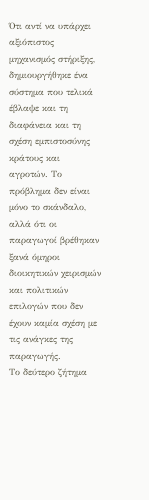Ότι αντί να υπάρχει αξιόπιστος μηχανισμός στήριξης, δημιουργήθηκε ένα σύστημα που τελικά έβλαψε και τη διαφάνεια και τη σχέση εμπιστοσύνης κράτους και αγροτών. Το πρόβλημα δεν είναι μόνο το σκάνδαλο, αλλά ότι οι παραγωγοί βρέθηκαν ξανά όμηροι διοικητικών χειρισμών και πολιτικών επιλογών που δεν έχουν καμία σχέση με τις ανάγκες της παραγωγής.
Το δεύτερο ζήτημα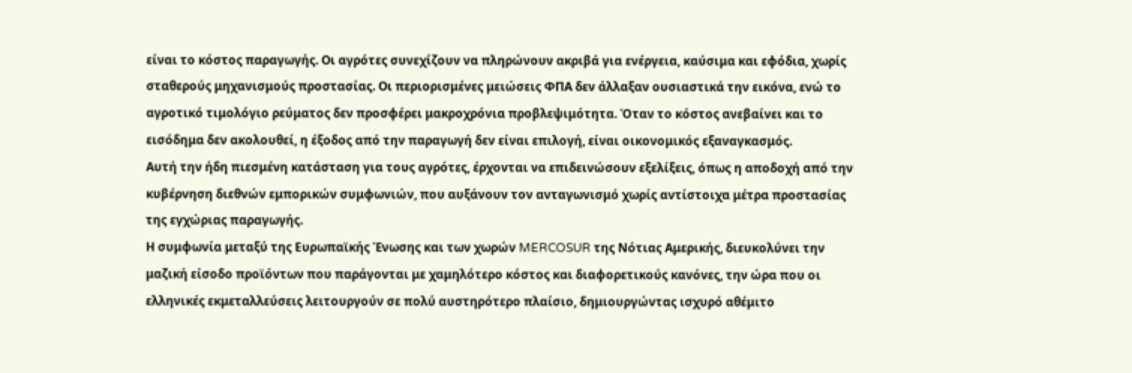είναι το κόστος παραγωγής. Οι αγρότες συνεχίζουν να πληρώνουν ακριβά για ενέργεια, καύσιμα και εφόδια, χωρίς σταθερούς μηχανισμούς προστασίας. Οι περιορισμένες μειώσεις ΦΠΑ δεν άλλαξαν ουσιαστικά την εικόνα, ενώ το αγροτικό τιμολόγιο ρεύματος δεν προσφέρει μακροχρόνια προβλεψιμότητα. Όταν το κόστος ανεβαίνει και το εισόδημα δεν ακολουθεί, η έξοδος από την παραγωγή δεν είναι επιλογή, είναι οικονομικός εξαναγκασμός.
Αυτή την ήδη πιεσμένη κατάσταση για τους αγρότες, έρχονται να επιδεινώσουν εξελίξεις, όπως η αποδοχή από την κυβέρνηση διεθνών εμπορικών συμφωνιών, που αυξάνουν τον ανταγωνισμό χωρίς αντίστοιχα μέτρα προστασίας της εγχώριας παραγωγής.
Η συμφωνία μεταξύ της Ευρωπαϊκής Ένωσης και των χωρών MERCOSUR της Νότιας Αμερικής, διευκολύνει την μαζική είσοδο προϊόντων που παράγονται με χαμηλότερο κόστος και διαφορετικούς κανόνες, την ώρα που οι ελληνικές εκμεταλλεύσεις λειτουργούν σε πολύ αυστηρότερο πλαίσιο, δημιουργώντας ισχυρό αθέμιτο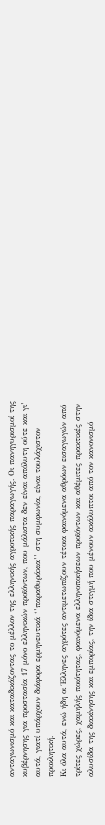ανταγωνισμό και καταδικάζοντας το μέλλον της ελληνικής αγροτικής παραγωγής. Οι πανηγυρισμοί της κυβέρνησης για προστασία 17 μόνο ελληνικών προϊόντων, που μάλιστα δεν είναι απόλυτη ούτε και γι’ αυτά, γιατί υπάρχουν διάφορα ερμηνευτικά ‘’παραθυράκια’’ στη συμφωνία, είναι τουλάχιστον προκλητική.
Κι όλα αυτά, ενώ ήδη οι Έλληνες αγρότες αντιμετωπίζουν τέτοια φαινόμενα αθρόων εισαγωγών από τρίτες χώρες, χαμηλής ποιότητας, φαινόμενα ελληνοποιήσεων προϊόντων και αθέμιτες πρακτικές στην αλυσίδα της διακίνησης και εμπορίας, την ίδια στιγμή που μένουν ακάλυπτοι από τον κανονισμό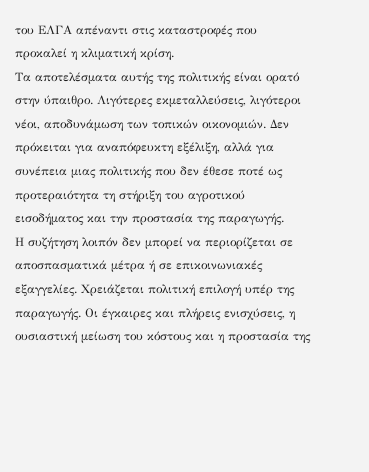του ΕΛΓΑ απέναντι στις καταστροφές που προκαλεί η κλιματική κρίση.
Τα αποτελέσματα αυτής της πολιτικής είναι ορατό στην ύπαιθρο. Λιγότερες εκμεταλλεύσεις, λιγότεροι νέοι, αποδυνάμωση των τοπικών οικονομιών. Δεν πρόκειται για αναπόφευκτη εξέλιξη, αλλά για συνέπεια μιας πολιτικής που δεν έθεσε ποτέ ως προτεραιότητα τη στήριξη του αγροτικού εισοδήματος και την προστασία της παραγωγής.
Η συζήτηση λοιπόν δεν μπορεί να περιορίζεται σε αποσπασματικά μέτρα ή σε επικοινωνιακές εξαγγελίες. Χρειάζεται πολιτική επιλογή υπέρ της παραγωγής. Οι έγκαιρες και πλήρεις ενισχύσεις, η ουσιαστική μείωση του κόστους και η προστασία της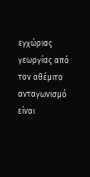εγχώριας γεωργίας από τον αθέμιτο ανταγωνισμό είναι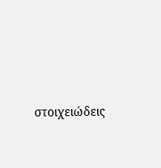στοιχειώδεις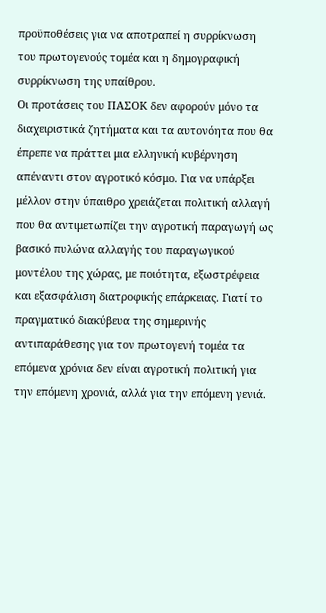προϋποθέσεις για να αποτραπεί η συρρίκνωση του πρωτογενούς τομέα και η δημογραφική συρρίκνωση της υπαίθρου.
Οι προτάσεις του ΠΑΣΟΚ δεν αφορούν μόνο τα διαχειριστικά ζητήματα και τα αυτονόητα που θα έπρεπε να πράττει μια ελληνική κυβέρνηση απέναντι στον αγροτικό κόσμο. Για να υπάρξει μέλλον στην ύπαιθρο χρειάζεται πολιτική αλλαγή που θα αντιμετωπίζει την αγροτική παραγωγή ως βασικό πυλώνα αλλαγής του παραγωγικού μοντέλου της χώρας, με ποιότητα, εξωστρέφεια και εξασφάλιση διατροφικής επάρκειας. Γιατί το πραγματικό διακύβευα της σημερινής αντιπαράθεσης για τον πρωτογενή τομέα τα επόμενα χρόνια δεν είναι αγροτική πολιτική για την επόμενη χρονιά, αλλά για την επόμενη γενιά.